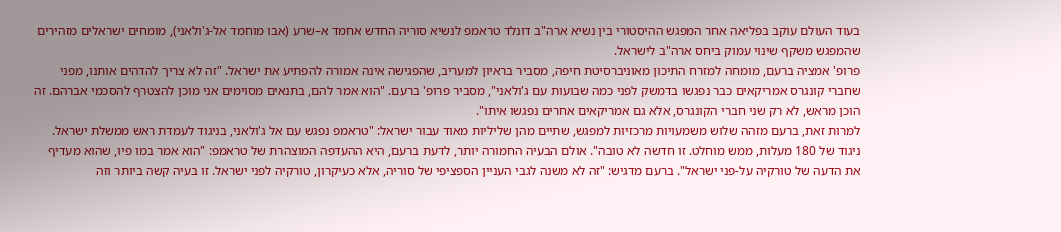בעוד העולם עוקב בפליאה אחר המפגש ההיסטורי בין נשיא ארה"ב דונלד טראמפ לנשיא סוריה החדש אחמד א–שרע (אבו מוחמד אל-ג'ולאני), מומחים ישראלים מזהירים שהמפגש משקף שינוי עמוק ביחס ארה"ב לישראל.
פרופ' אמציה ברעם, מומחה למזרח התיכון מאוניברסיטת חיפה, מסביר בראיון למעריב, שהפגישה אינה אמורה להפתיע את ישראל. "זה לא צריך להדהים אותנו, מפני שחברי קונגרס אמריקאים כבר נפגשו בדמשק לפני כמה שבועות עם ג'ולאני", מסביר פרופ' ברעם. "הוא אמר להם, בתנאים מסוימים אני מוכן להצטרף להסכמי אברהם. זה הוכן מראש, לא רק שני חברי הקונגרס, אלא גם אמריקאים אחרים נפגשו איתו".
למרות זאת, ברעם מזהה שלוש משמעויות מרכזיות למפגש, שתיים מהן שליליות מאוד עבור ישראל: "טראמפ נפגש עם אל ג'ולאני, בניגוד לעמדת ראש ממשלת ישראל. ניגוד של 180 מעלות, ממש מוחלט. זו חדשה לא טובה". אולם הבעיה החמורה יותר, לדעת ברעם, היא ההעדפה המוצהרת של טראמפ: "הוא אמר במו פיו, שהוא מעדיף את הדעה של טורקיה על-פני ישראל". ברעם מדגיש: "זה לא משנה לגבי העניין הספציפי של סוריה, אלא כעיקרון, טורקיה לפני ישראל. זו בעיה קשה ביותר וזה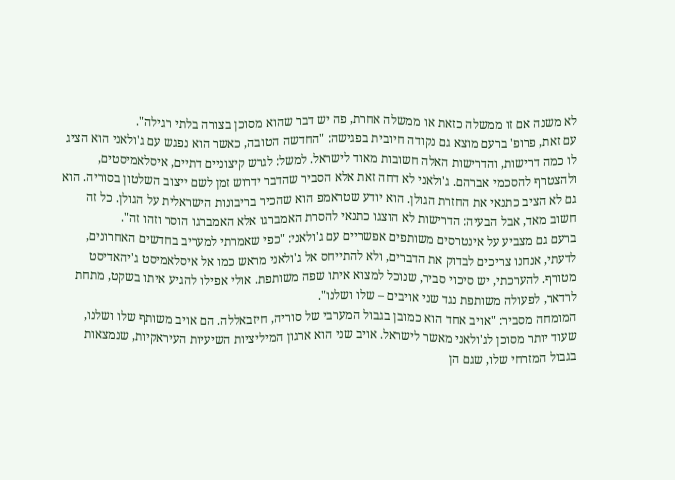לא משנה אם זו ממשלה כזאת או ממשלה אחרת, פה יש דבר שהוא מסוכן בצורה בלתי רגילה".
עם זאת, פרופ' ברעם מוצא גם נקודה חיובית בפגישה: "החדשה הטובה, כאשר הוא נפגש עם ג'ולאני הוא הציג לו כמה דרישות, והדרישות האלה חשובות מאוד לישראל. למשל: לגרש קיצוניים דתיים, איסלאמיסטים, ולהצטרף להסכמי אברהם. ג'ולאני לא דחה זאת אלא הסביר שהדבר ידרוש זמן לשם ייצוב השלטון בסוריה. הוא גם לא הציב כתנאי את החזרת הגולן. הוא יודע שטראמפ הוא שהכיר בריבונות הישראלית על הגולן. כל זה חשוב מאד, אבל הבעיה: הדרישות לא הוצגו כתנאי להסרת האמברגו אלא האמברגו הוסר וזהו זה".
ברעם גם מצביע על אינטרסים משותפים אפשריים עם ג'ולאני: "כפי שאמרתי למעריב בחדשים האחרונים, לדעתי, אנחנו צריכים לבדוק את הדברים, ולא להתייחס אל ג'ולאני מראש כמו אל איסלאמיסט ג'יהאדיסט מטורף. להערכתי, יש סיכוי סביר, שנוכל למצוא איתו שפה משותפת. אולי אפילו להגיע איתו בשקט, מתחת לרדאר, לפעולה משותפת נגד שני אויבים – שלו ושלנו".
המומחה מסביר: "אויב אחד הוא כמובן בגבול המערבי של סוריה, חיזבאללה. הם אויב משותף שלו ושלנו, שעוד יותר מסוכן לג'ולאני מאשר לישראל. אויב שני הוא ארגון המיליציות השיעיות העיראקיות, שנמצאות בגבול המזרחי שלו, שגם הן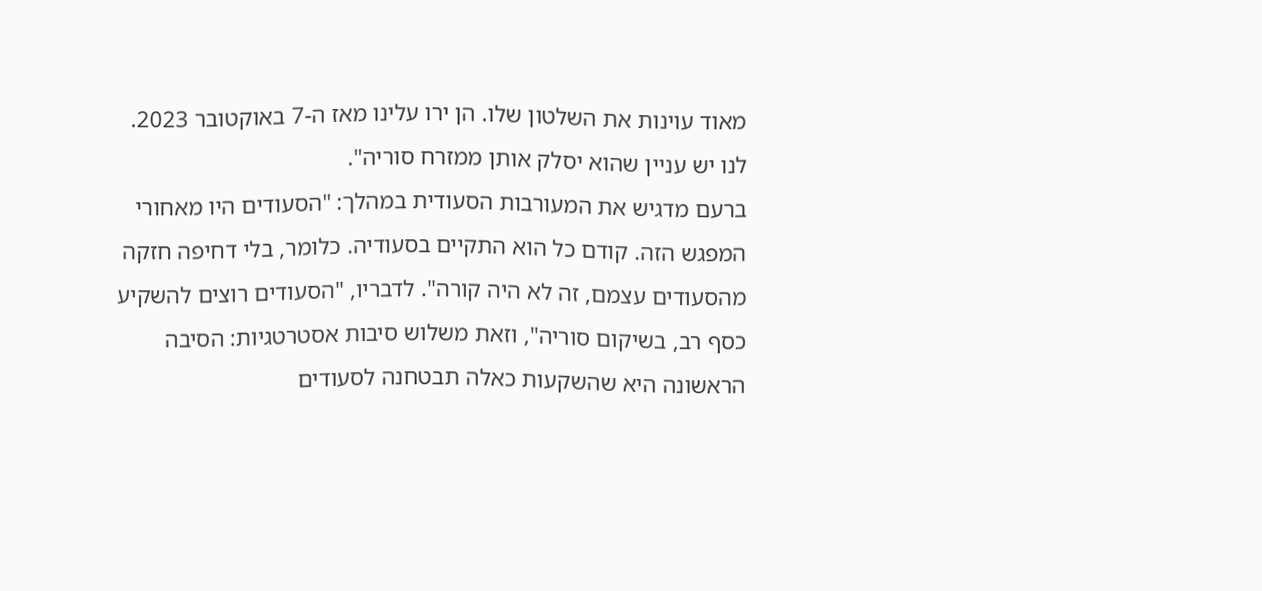מאוד עוינות את השלטון שלו. הן ירו עלינו מאז ה-7 באוקטובר 2023. לנו יש עניין שהוא יסלק אותן ממזרח סוריה".
ברעם מדגיש את המעורבות הסעודית במהלך: "הסעודים היו מאחורי המפגש הזה. קודם כל הוא התקיים בסעודיה. כלומר, בלי דחיפה חזקה מהסעודים עצמם, זה לא היה קורה". לדבריו, "הסעודים רוצים להשקיע כסף רב, בשיקום סוריה", וזאת משלוש סיבות אסטרטגיות: הסיבה הראשונה היא שהשקעות כאלה תבטחנה לסעודים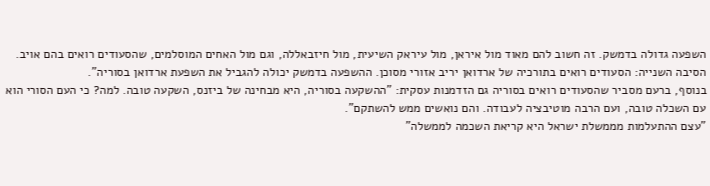השפעה גדולה בדמשק. זה חשוב להם מאוד מול איראן, מול עיראק השיעית, מול חיזבאללה, וגם מול האחים המוסלמים, שהסעודים רואים בהם אויב. הסיבה השנייה: הסעודים רואים בתורכיה של ארדואן יריב אזורי מסוכן. ההשפעה בדמשק יכולה להגביל את השפעת ארדואן בסוריה".
בנוסף, ברעם מסביר שהסעודים רואים בסוריה גם הזדמנות עסקית: "ההשקעה בסוריה, היא מבחינה של ביזנס, השקעה טובה. למה? כי העם הסורי הוא עם השכלה טובה, ועם הרבה מוטיבציה לעבודה. והם נואשים ממש להשתקם".
"עצם ההתעלמות מממשלת ישראל היא קריאת השכמה לממשלה"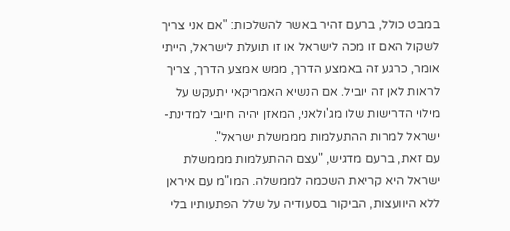במבט כולל, ברעם זהיר באשר להשלכות: "אם אני צריך לשקול האם זו מכה לישראל או זו תועלת לישראל, הייתי אומר, כרגע זה באמצע הדרך, ממש אמצע הדרך, צריך לראות לאן זה יוביל. אם הנשיא האמריקאי יתעקש על מילוי הדרישות שלו מג'ולאני, המאזן יהיה חיובי למדינת-ישראל למרות ההתעלמות מממשלת ישראל".
עם זאת, ברעם מדגיש, "עצם ההתעלמות מממשלת ישראל היא קריאת השכמה לממשלה. המו"מ עם איראן ללא היוועצות, הביקור בסעודיה על שלל הפתעותיו בלי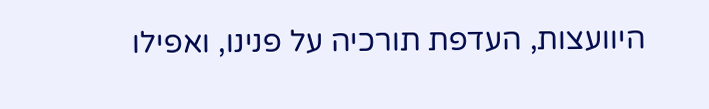היוועצות, העדפת תורכיה על פנינו, ואפילו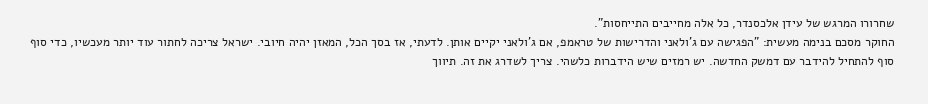שחרורו המרגש של עידן אלכסנדר, כל אלה מחייבים התייחסות".
החוקר מסכם בנימה מעשית: "הפגישה עם ג'ולאני והדרישות של טראמפ, אם ג'ולאני יקיים אותן. לדעתי, אז בסך הכל, המאזן יהיה חיובי. ישראל צריכה לחתור עוד יותר מעכשיו, כדי סוף סוף להתחיל להידבר עם דמשק החדשה. יש רמזים שיש הידברות כלשהי. צריך לשדרג את זה. תיווך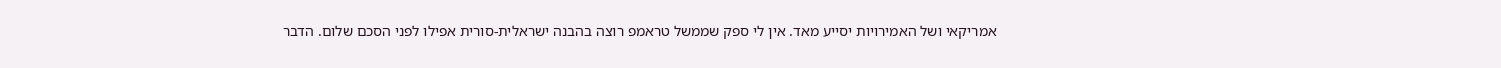אמריקאי ושל האמירויות יסייע מאד. אין לי ספק שממשל טראמפ רוצה בהבנה ישראלית-סורית אפילו לפני הסכם שלום. הדבר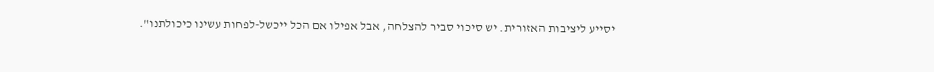יסייע ליציבות האזורית. יש סיכוי סביר להצלחה, אבל אפילו אם הכל ייכשל-לפחות עשינו כיכולתנו".